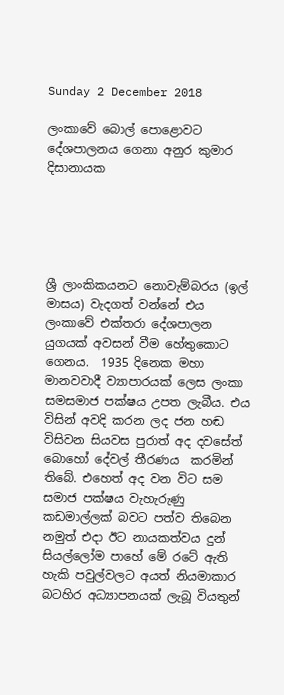Sunday 2 December 2018

ලංකාවේ බොල් පොළොවට දේශපාලනය ගෙනා අනුර කුමාර දිසානායක





ශ්‍රී ලාංකිකයනට නොවැම්බරය (ඉල් මාසය) වැදගත් වන්නේ එය ලංකාවේ එක්තරා දේශපාලන යුගයක් අවසන් වීම හේතුකොට ගෙනය.  1935 දිනෙක මහා මානවවාදී ව්‍යාපාරයක් ලෙස ලංකා සමසමාජ පක්ෂය උපත ලැබීය. එය විසින් අවදි කරන ලද ජන හඬ විසිවන සියවස පුරාත් අද දවසේත් බොහෝ දේවල් තීරණය  කරමින් තිබේ. එහෙත් අද වන විට සම සමාජ පක්ෂය වැහැරුණු කඩමාල්ලක් බවට පත්ව තිබෙන නමුත් එදා ඊට නායකත්වය දුන් සියල්ලෝම පාහේ මේ රටේ ඇති හැකි පවුල්වලට අයත් නියමාකාර බටහිර අධ්‍යාපනයක් ලැබූ වියතුන්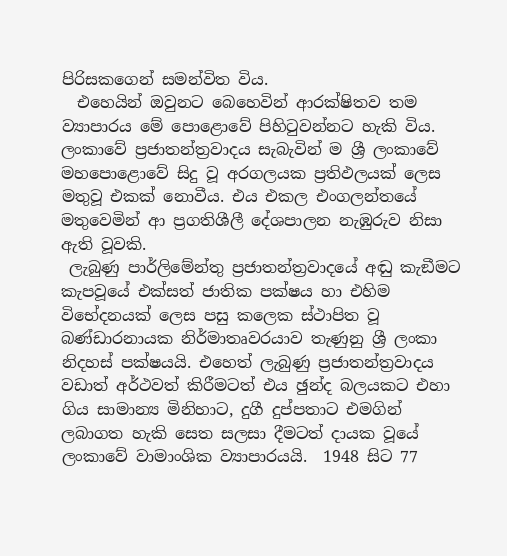පිරිසකගෙන් සමන්විත විය.
  එහෙයින් ඔවුනට බෙහෙවින් ආරක්ෂිතව තම ව්‍යාපාරය මේ පොළොවේ පිහිටුවන්නට හැකි විය. ලංකාවේ ප්‍රජාතන්ත්‍රවාදය සැබැවින් ම ශ්‍රී ලංකාවේ මහපොළොවේ සිදු වූ අරගලයක ප්‍රතිඵලයක් ලෙස මතුවූ එකක් නොවීය. එය එකල එංගලන්තයේ මතුවෙමින් ආ ප්‍රගතිශීලී දේශපාලන නැඹුරුව නිසා ඇති වූවකි.
 ලැබුණු පාර්ලිමේන්තු ප්‍රජාතන්ත්‍රවාදයේ අඬු කැඞීමට කැපවූයේ එක්සත් ජාතික පක්ෂය හා එහිම විභේදනයක් ලෙස පසු කලෙක ස්ථාපිත වූ බණ්ඩාරනායක නිර්මාතෘවරයාව තැණුනු ශ්‍රී ලංකා නිදහස් පක්ෂයයි. එහෙත් ලැබුණු ප්‍රජාතන්ත්‍රවාදය වඩාත් අර්ථවත් කිරීමටත් එය ඡුන්ද බලයකට එහා ගිය සාමාන්‍ය මිනිහාට, දුගී දුප්පතාට එමගින් ලබාගත හැකි සෙත සලසා දීමටත් දායක වූයේ ලංකාවේ වාමාංශික ව්‍යාපාරයයි.  1948 සිට 77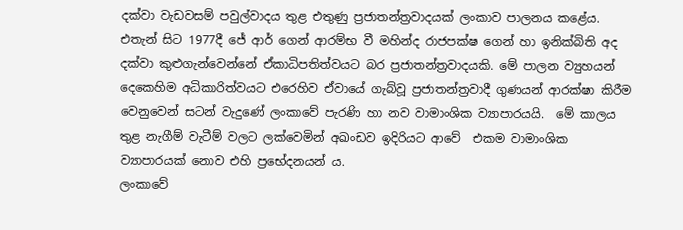දක්වා වැඩවසම් පවුල්වාදය තුළ එතුණු ප්‍රජාතන්ත්‍රවාදයක් ලංකාව පාලනය කළේය. එතැන් සිට 1977දී ජේ ආර් ගෙන් ආරම්භ වී මහින්ද රාජපක්ෂ ගෙන් හා ඉනික්බිති අද දක්වා කුළුගැන්වෙන්නේ ඒකාධිපතිත්වයට බර ප්‍රජාතන්ත්‍රවාදයකි. මේ පාලන ව්‍යුහයන් දෙකෙහිම අධිකාරිත්වයට එරෙහිව ඒවායේ ගැබ්වූ ප්‍රජාතන්ත්‍රවාදී ගුණයන් ආරක්ෂා කිරීම වෙනුවෙන් සටන් වැදුණේ ලංකාවේ පැරණි හා නව වාමාංශික ව්‍යාපාරයයි.  මේ කාලය තුළ නැගීම් වැටීම් වලට ලක්වෙමින් අඛංඩව ඉදිරියට ආවේ  එකම වාමාංශික ව්‍යාපාරයක් නොව එහි ප්‍රභේදනයන් ය.
ලංකාවේ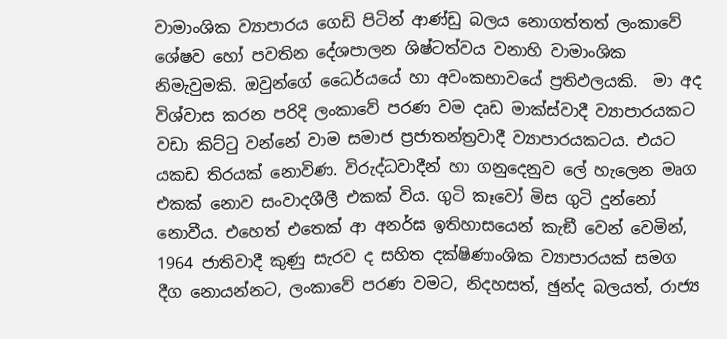වාමාංශික ව්‍යාපාරය ගෙඩි පිටින් ආණ්ඩු බලය නොගත්තත් ලංකාවේ ශේෂව හෝ පවතින දේශපාලන ශිෂ්ටත්වය වනාහි වාමාංශික නිමැවුමකි. ඔවුන්ගේ ධෛර්යයේ හා අවංකභාවයේ ප්‍රතිඵලයකි.  මා අද විශ්වාස කරන පරිදි ලංකාවේ පරණ වම දෘඩ මාක්ස්වාදී ව්‍යාපාරයකට වඩා කිට්ටු වන්නේ වාම සමාජ ප්‍රජාතන්ත්‍රවාදී ව්‍යාපාරයකටය. එයට යකඩ තිරයක් නොවිණ. විරුද්ධවාදීන් හා ගනුදෙනුව ලේ හැලෙන මෘග එකක් නොව සංවාදශීලී එකක් විය. ගුටි කෑවෝ මිස ගුටි දුන්නෝ නොවීය. එහෙත් එතෙක් ආ අනර්ඝ ඉතිහාසයෙන් කැඞී වෙන් වෙමින්, 1964 ජාතිවාදී කුණු සැරව ද සහිත දක්ෂිණාංශික ව්‍යාපාරයක් සමග දීග නොයන්නට, ලංකාවේ පරණ වමට, නිදහසත්, ඡුන්ද බලයත්, රාජ්‍ය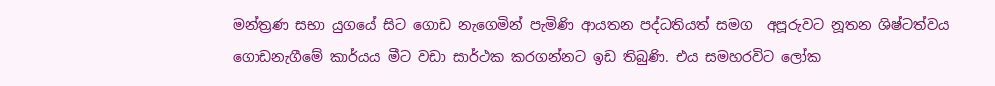මන්ත්‍රණ සභා යුගයේ සිට ගොඩ නැගෙමින් පැමිණි ආයතන පද්ධතියත් සමග  අපූරුවට නූතන ශිෂ්ටත්වය ගොඩනැගීමේ කාර්යය මීට වඩා සාර්ථක කරගන්නට ඉඩ තිබුණි. එය සමහරවිට ලෝක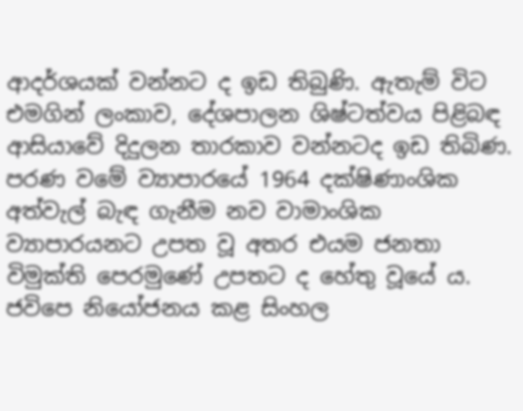ආදර්ශයක් වන්නට ද ඉඩ තිබුණි. ඇතැම් විට එමගින් ලංකාව, දේශපාලන ශිෂ්ටත්වය පිළිබඳ ආසියාවේ දිදුලන තාරකාව වන්නටද ඉඩ තිබිණ.
පරණ වමේ ව්‍යාපාරයේ 1964 දක්ෂිණාංශික අත්වැල් බැඳ ගැනීම නව වාමාංශික ව්‍යාපාරයනට උපත වූ අතර එයම ජනතා විමුක්ති පෙරමුණේ උපතට ද හේතු වූයේ ය. ජවිපෙ නියෝජනය කළ සිංහල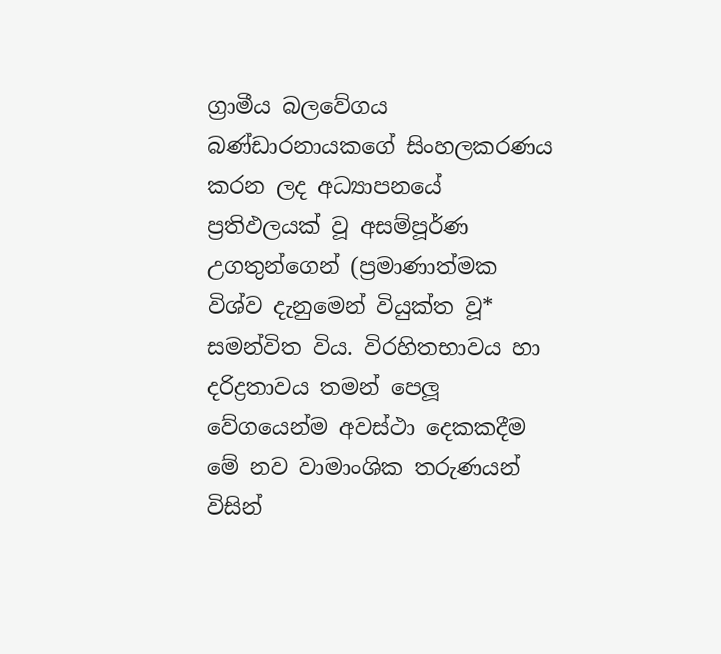ග්‍රාමීය බලවේගය බණ්ඩාරනායකගේ සිංහලකරණය කරන ලද අධ්‍යාපනයේ ප්‍රතිඵලයක් වූ අසම්පූර්ණ උගතුන්ගෙන් (ප්‍රමාණාත්මක විශ්ව දැනුමෙන් වියුක්ත වූ* සමන්විත විය. විරහිතභාවය හා දරිද්‍රතාවය තමන් පෙලූ වේගයෙන්ම අවස්ථා දෙකකදීම මේ නව වාමාංශික තරුණයන් විසින්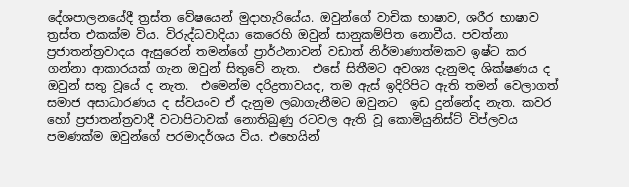දේශපාලනයේදී ත්‍රස්ත වේෂයෙන් මුදාහැරියේය. ඔවුන්ගේ වාචික භාෂාව, ශරීර භාෂාව ත්‍රස්ත එකක්ම විය. විරුද්ධවාදියා කෙරෙහි ඔවුන් සානුකම්පිත නොවීය. පවත්නා ප්‍රජාතන්ත්‍රවාදය ඇසුරෙන් තමන්ගේ ප්‍රාර්ථනාවන් වඩාත් නිර්මාණාත්මකව ඉෂ්ට කර ගන්නා ආකාරයක් ගැන ඔවුන් සිතුවේ නැත.  එසේ සිතීමට අවශ්‍ය දැනුමද ශික්ෂණය ද ඔවුන් සතු වූයේ ද නැත.  එමෙන්ම දරිද්‍රතාවයද, තම ඇස් ඉදිරිපිට ඇති තමන් වෙලාගත් සමාජ අසාධාරණය ද ස්වයංව ඒ දැනුම ලබාගැනීමට ඔවුනට  ඉඩ දුන්නේද නැත. කවර හෝ ප්‍රජාතන්ත්‍රවාදී වටාපිටාවක් නොතිබුණු රටවල ඇති වූ කොමියුනිස්ට් විප්ලවය පමණක්ම ඔවුන්ගේ පරමාදර්ශය විය. එහෙයින්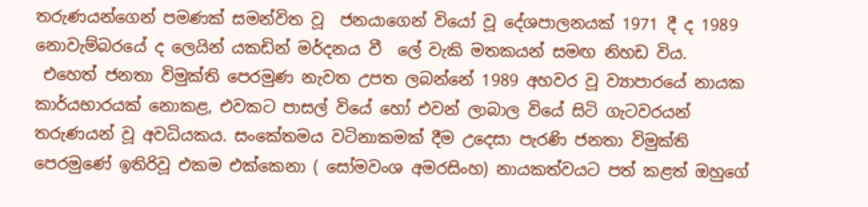තරුණයන්ගෙන් පමණක් සමන්විත වූ  ජනයාගෙන් වියෝ වූ දේශපාලනයක් 1971 දී ද 1989 නොවැම්බරයේ ද ලෙයින් යකඩින් මර්දනය වී  ලේ වැකි මතකයන් සමඟ නිහඩ විය.
 එහෙත් ජනතා විමුක්ති පෙරමුණ නැවත උපත ලබන්නේ 1989 අහවර වූ ව්‍යාපාරයේ නායක කාර්යභාරයක් නොකළ, එවකට පාසල් වියේ හෝ එවන් ලාබාල වියේ සිටි ගැටවරයන් තරුණයන් වූ අවධියකය. සංකේතමය වටිනාකමක් දීම උදෙසා පැරණි ජනතා විමුක්ති පෙරමුණේ ඉතිරිවූ එකම එක්කෙනා ( සෝමවංශ අමරසිංහ) නායකත්වයට පත් කළත් ඔහුගේ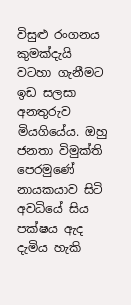විසුළු රංගනය කුමක්දැයි වටහා ගැනීමට ඉඩ සලසා අනතුරුව මියගියේය. ඔහු ජනතා විමුක්ති පෙරමුණේ නායකයාව සිටි අවධියේ සිය පක්ෂය ඇද දැමිය හැකි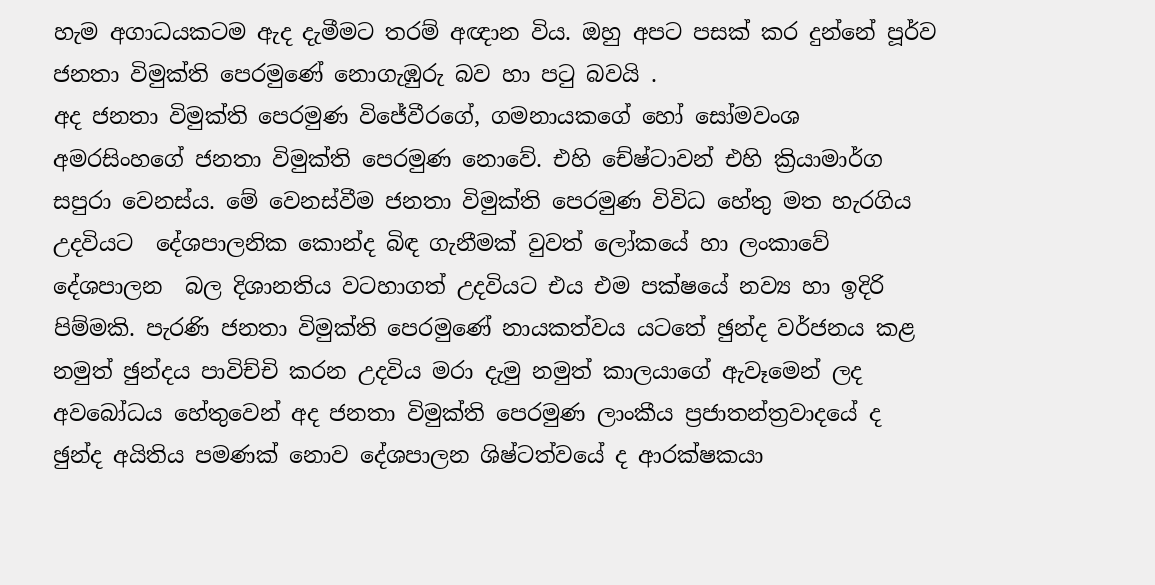හැම අගාධයකටම ඇද දැමීමට තරම් අඥාන විය. ඔහු අපට පසක් කර දුන්නේ පූර්ව ජනතා විමුක්ති පෙරමුණේ නොගැඹුරු බව හා පටු බවයි .
අද ජනතා විමුක්ති පෙරමුණ විජේවීරගේ, ගමනායකගේ හෝ සෝමවංශ අමරසිංහගේ ජනතා විමුක්ති පෙරමුණ නොවේ. එහි චේෂ්ටාවන් එහි ක්‍රියාමාර්ග සපුරා වෙනස්ය. මේ වෙනස්වීම ජනතා විමුක්ති පෙරමුණ විවිධ හේතු මත හැරගිය උදවියට  දේශපාලනික කොන්ද බිඳ ගැනීමක් වුවත් ලෝකයේ හා ලංකාවේ දේශපාලන  බල දිශානතිය වටහාගත් උදවියට එය එම පක්ෂයේ නව්‍ය හා ඉදිරි පිම්මකි. පැරණි ජනතා විමුක්ති පෙරමුණේ නායකත්වය යටතේ ඡුන්ද වර්ජනය කළ නමුත් ඡුන්දය පාවිච්චි කරන උදවිය මරා දැමු නමුත් කාලයාගේ ඇවෑමෙන් ලද අවබෝධය හේතුවෙන් අද ජනතා විමුක්ති පෙරමුණ ලාංකීය ප්‍රජාතන්ත්‍රවාදයේ ද ඡුන්ද අයිතිය පමණක් නොව දේශපාලන ශිෂ්ටත්වයේ ද ආරක්ෂකයා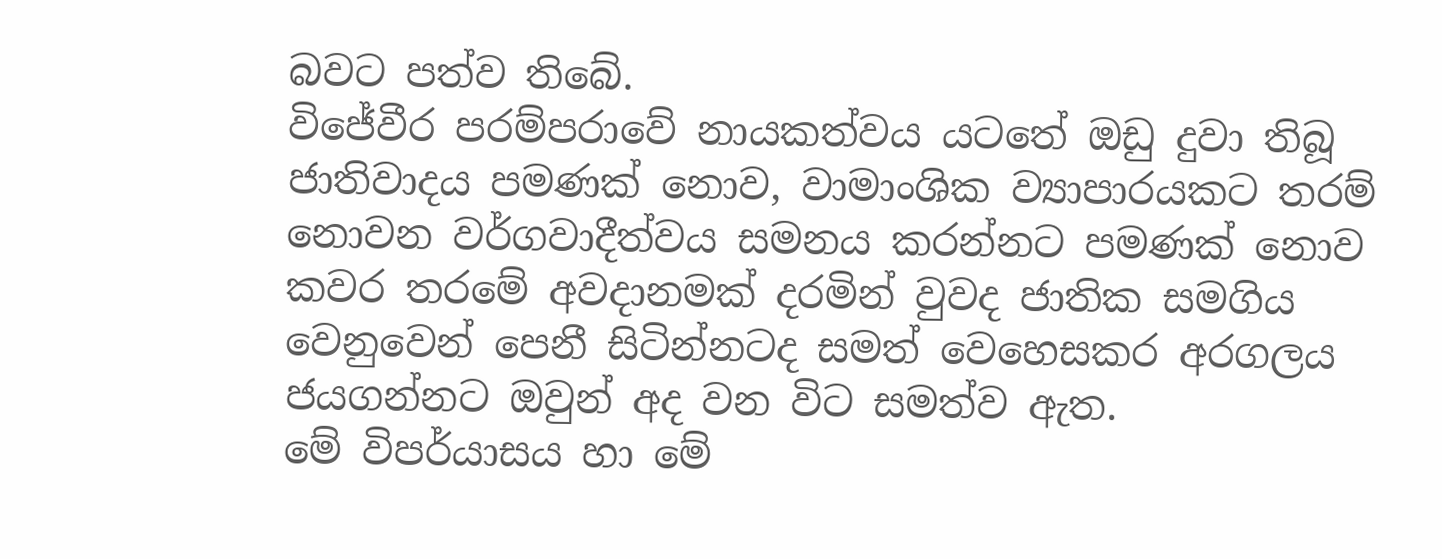බවට පත්ව තිබේ.
විජේවීර පරම්පරාවේ නායකත්වය යටතේ ඔඩු දුවා තිබූ ජාතිවාදය පමණක් නොව, වාමාංශික ව්‍යාපාරයකට තරම් නොවන වර්ගවාදීත්වය සමනය කරන්නට පමණක් නොව කවර තරමේ අවදානමක් දරමින් වුවද ජාතික සමගිය වෙනුවෙන් පෙනී සිටින්නටද සමත් වෙහෙසකර අරගලය ජයගන්නට ඔවුන් අද වන විට සමත්ව ඇත.
මේ විපර්යාසය හා මේ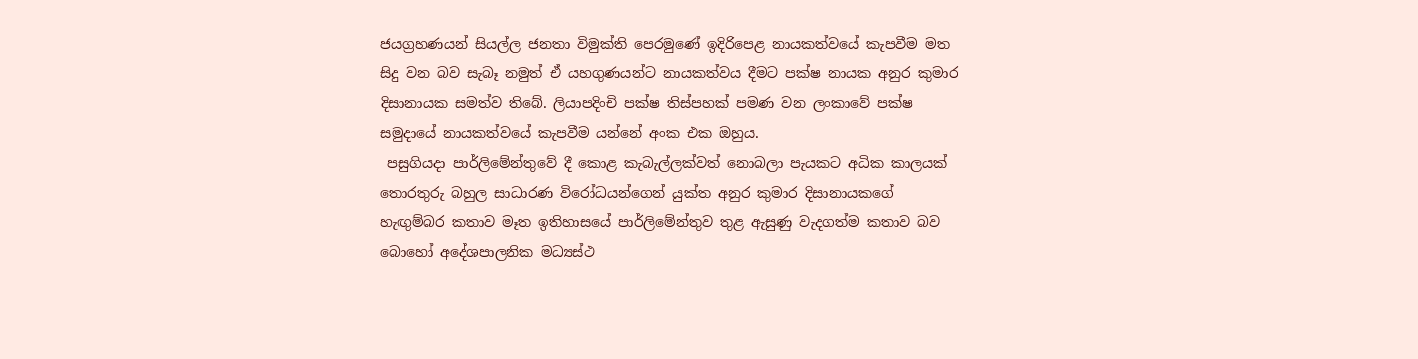ජයග්‍රහණයන් සියල්ල ජනතා විමුක්ති පෙරමුණේ ඉදිරිපෙළ නායකත්වයේ කැපවීම මත සිදු වන බව සැබෑ නමුත් ඒ යහගුණයන්ට නායකත්වය දීමට පක්ෂ නායක අනුර කුමාර දිසානායක සමත්ව තිබේ. ලියාපදිංචි පක්ෂ තිස්පහක් පමණ වන ලංකාවේ පක්ෂ සමුදායේ නායකත්වයේ කැපවීම යන්නේ අංක එක ඔහුය.
 පසුගියදා පාර්ලිමේන්තුවේ දී කොළ කැබැල්ලක්වත් නොබලා පැයකට අධික කාලයක් තොරතුරු බහුල සාධාරණ විරෝධයන්ගෙන් යුක්ත අනුර කුමාර දිසානායකගේ හැඟුම්බර කතාව මෑත ඉතිහාසයේ පාර්ලිමේන්තුව තුළ ඇසුණු වැදගත්ම කතාව බව බොහෝ අදේශපාලනික මධ්‍යස්ථ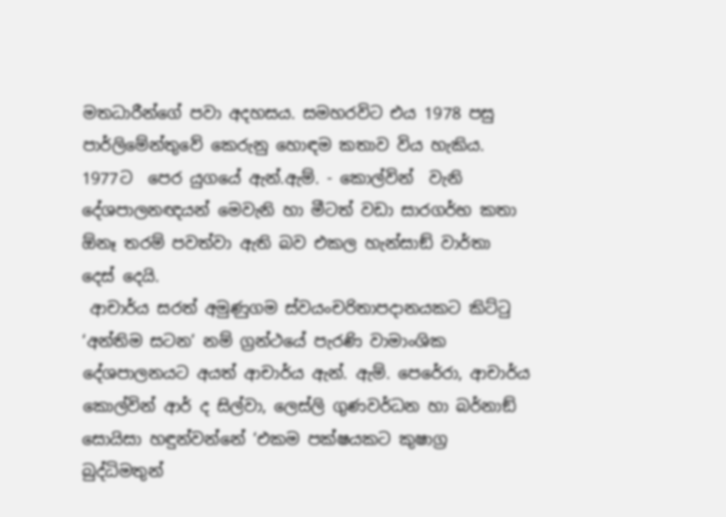මතධාරීන්ගේ පවා අදහසය. සමහරවිට එය 1978 පසු පාර්ලිමේන්තුවේ කෙරුනු හොඳම කතාව විය හැකිය. 1977ට  පෙර යුගයේ ඇන්.ඇම්. - කොල්වින්  වැනි දේශපාලනඥයන් මෙවැනි හා මීටත් වඩා සාරගර්භ කතා  ඕනෑ තරම් පවත්වා ඇති බව එකල හැන්සාඞ් වාර්තා දෙස් දෙයි.
 ආචාර්ය සරත් අමුණුගම ස්වයංචරිතාපදානයකට කිට්ටු ‘අන්තිම සටන’ නම් ග්‍රන්ථයේ පැරණි වාමාංශික දේශපාලනයට අයත් ආචාර්ය ඇන්. ඇම්. පෙරේරා, ආචාර්ය කොල්වින් ආර් ද සිල්වා, ලෙස්ලි ගුණවර්ධන හා බර්නාඞ් සොයිසා හඳුන්වන්නේ ‘එකම පක්ෂයකට කුෂාග්‍ර බුද්ධිමතුන්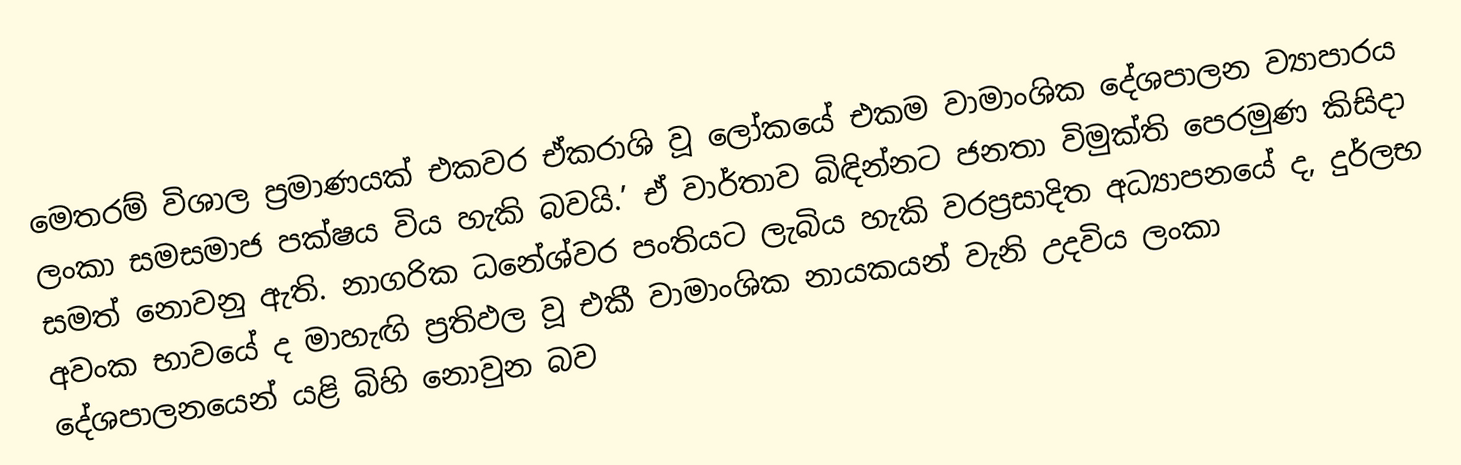මෙතරම් විශාල ප්‍රමාණයක් එකවර ඒකරාශි වූ ලෝකයේ එකම වාමාංශික දේශපාලන ව්‍යාපාරය ලංකා සමසමාජ පක්ෂය විය හැකි බවයි.’ ඒ වාර්තාව බිඳින්නට ජනතා විමුක්ති පෙරමුණ කිසිදා සමත් නොවනු ඇති. නාගරික ධනේශ්වර පංතියට ලැබිය හැකි වරප්‍රසාදිත අධ්‍යාපනයේ ද, දුර්ලභ අවංක භාවයේ ද මාහැඟි ප්‍රතිඵල වූ එකී වාමාංශික නායකයන් වැනි උදවිය ලංකා දේශපාලනයෙන් යළි බිහි නොවුන බව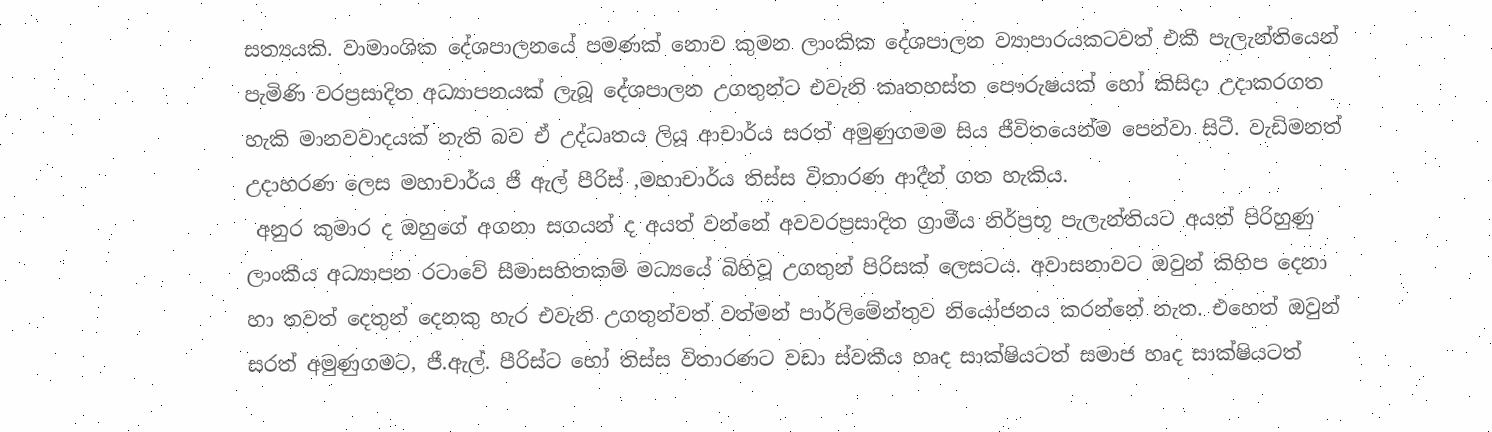සත්‍යයකි. වාමාංශික දේශපාලනයේ පමණක් නොව කුමන ලාංකික දේශපාලන ව්‍යාපාරයකටවත් එකී පැලැන්තියෙන් පැමිණි වරප්‍රසාදිත අධ්‍යාපනයක් ලැබූ දේශපාලන උගතුන්ට එවැනි කෘතහස්ත පෞරුෂයක් හෝ කිසිදා උදාකරගත හැකි මානවවාදයක් නැති බව ඒ උද්ධෘතය ලියූ ආචාර්ය සරත් අමුණුගමම සිය ජීවිතයෙන්ම පෙන්වා සිටී. වැඩිමනත් උදාහරණ ලෙස මහාචාර්ය ජී ඇල් පීරිස් ,මහාචාර්ය තිස්ස විතාරණ ආදීන් ගත හැකිය.
 අනුර කුමාර ද ඔහුගේ අගනා සගයන් ද අයත් වන්නේ අවවරප්‍රසාදිත ග්‍රාමීය නිර්ප්‍රභූ පැලැන්තියට අයත් පිරිහුණු ලාංකීය අධ්‍යාපන රටාවේ සීමාසහිතකම් මධ්‍යයේ බිහිවූ උගතුන් පිරිසක් ලෙසටය. අවාසනාවට ඔවුන් කිහිප දෙනා හා තවත් දෙතුන් දෙනකු හැර එවැනි උගතුන්වත් වත්මන් පාර්ලිමේන්තුව නියෝජනය කරන්නේ නැත. එහෙත් ඔවුන් සරත් අමුණුගමට, ජී.ඇල්. පීරිස්ට හෝ තිස්ස විතාරණට වඩා ස්වකීය හෘද සාක්ෂියටත් සමාජ හෘද සාක්ෂියටත්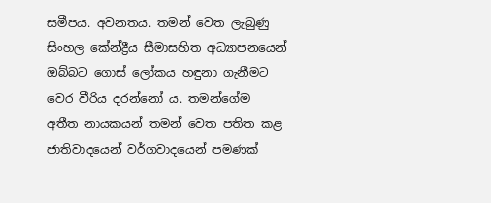සමීපය. අවනතය. තමන් වෙත ලැබුණු සිංහල කේන්ද්‍රීය සීමාසහිත අධ්‍යාපනයෙන් ඔබ්බට ගොස් ලෝකය හඳුනා ගැනීමට වෙර වීරිය දරන්නෝ ය. තමන්ගේම අතීත නායකයන් තමන් වෙත පතිත කළ ජාතිවාදයෙන් වර්ගවාදයෙන් පමණක්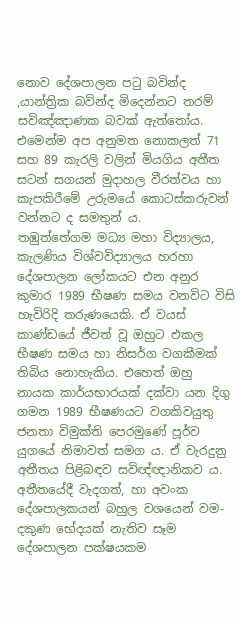නොව දේශපාලන පටු බවින්ද ,යාන්ත්‍රික බවින්ද මිදෙන්නට තරම් සවිඤ්ඤාණක බවක් ඇත්තෝය. එමෙන්ම අප අනුමත නොකලත් 71 සහ 89 කැරලි වලින් මියගිය අතීත සටන් සගයන් මුදාහල වීරත්වය හා කැපකිරීමේ උරුමයේ කොටස්කරුවන් වන්නට ද සමතුන් ය.
තඹුත්තේගම මධ්‍ය මහා විද්‍යාලය, කැලණිය විශ්වවිද්‍යාලය හරහා දේශපාලන ලෝකයට එන අනුර කුමාර 1989 භීෂණ සමය වනවිට විසි හැවිරිදි තරුණයෙකි. ඒ වයස් කාණ්ඩයේ ජීවත් වූ ඔහුට එකල භීෂණ සමය හා නිසර්ග වගකීමක් තිබිය නොහැකිය. එහෙත් ඔහු නායක කාර්යභාරයක් දක්වා යන දිගු ගමන 1989 භීෂණයට වගකිවයුතු ජනතා විමුක්ති පෙරමුණේ පූර්ව යුගයේ නිමාවත් සමග ය. ඒ වැරදුනු අතීතය පිළිබඳව සවිඥ්ඥානිකව ය. අතීතයේදී වැදගත්, හා අවංක දේශපාලකයන් බහුල වශයෙන් වම-දකුණ භේදයක් නැතිව සෑම දේශපාලන පක්ෂයකම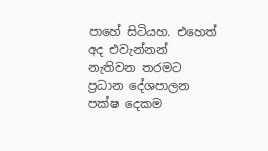පාහේ සිටියහ. එහෙත් අද එවැන්නන් නැතිවන තරමට ප්‍රධාන දේශපාලන පක්ෂ දෙකම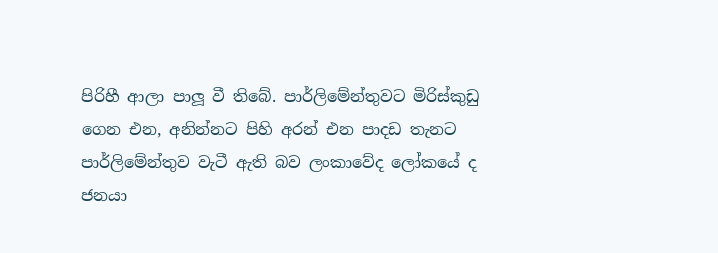පිරිහී ආලා පාලූ වී තිබේ. පාර්ලිමේන්තුවට මිරිස්කුඩු ගෙන එන, අනින්නට පිහි අරන් එන පාදඩ තැනට පාර්ලිමේන්තුව වැටී ඇති බව ලංකාවේද ලෝකයේ ද ජනයා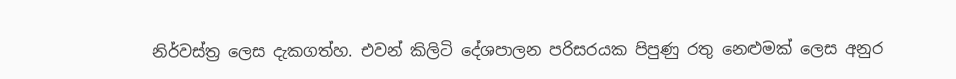නිර්වස්ත්‍ර ලෙස දැකගත්හ. එවන් කිලිටි දේශපාලන පරිසරයක පිපුණු රතු නෙළුමක් ලෙස අනුර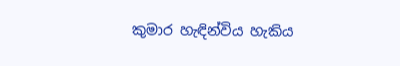කුමාර හැඳින්විය හැකිය